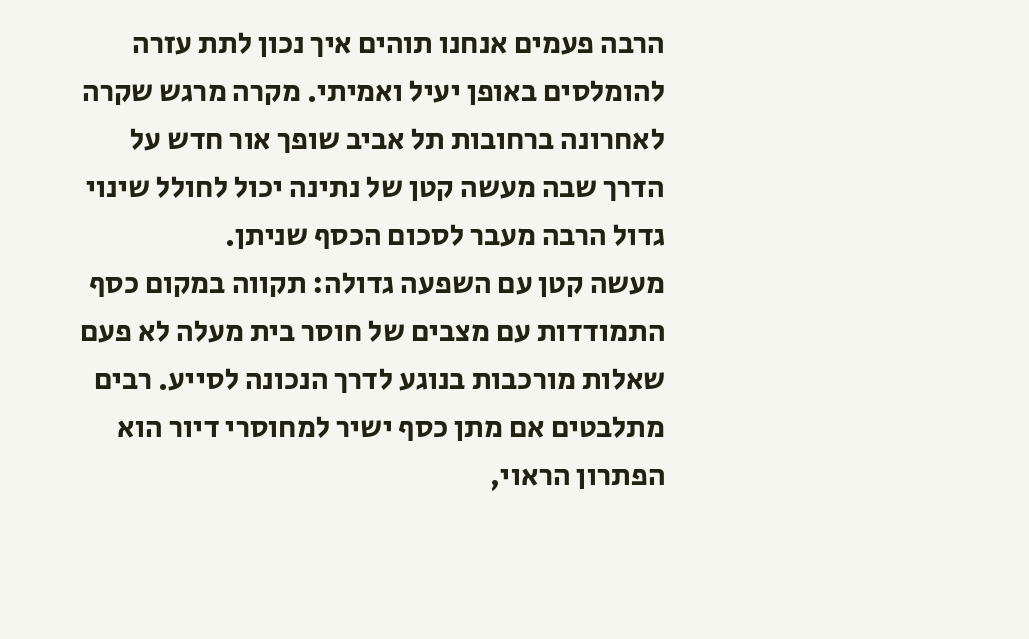הרבה פעמים אנחנו תוהים איך נכון לתת עזרה להומלסים באופן יעיל ואמיתי. מקרה מרגש שקרה לאחרונה ברחובות תל אביב שופך אור חדש על הדרך שבה מעשה קטן של נתינה יכול לחולל שינוי גדול הרבה מעבר לסכום הכסף שניתן.
מעשה קטן עם השפעה גדולה: תקווה במקום כסף
התמודדות עם מצבים של חוסר בית מעלה לא פעם שאלות מורכבות בנוגע לדרך הנכונה לסייע. רבים מתלבטים אם מתן כסף ישיר למחוסרי דיור הוא הפתרון הראוי,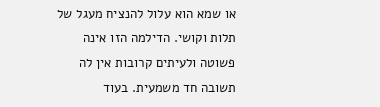או שמא הוא עלול להנציח מעגל של תלות וקושי. הדילמה הזו אינה פשוטה ולעיתים קרובות אין לה תשובה חד משמעית. בעוד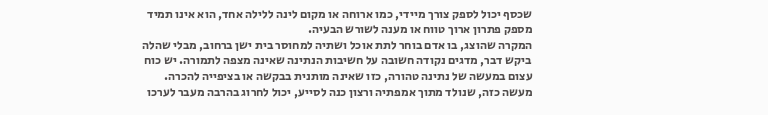שכסף יכול לספק צורך מיידי, כמו ארוחה או מקום לינה ללילה אחד, הוא אינו תמיד מספק פתרון ארוך טווח או מענה לשורש הבעיה.
המקרה שהוצג, בו אדם בוחר לתת אוכל ושתיה למחוסר בית ישן ברחוב, מבלי שהלה ביקש דבר, מדגים נקודה חשובה על חשיבות הנתינה שאינה מצפה לתמורה. יש כוח עצום במעשה של נתינה טהורה, כזו שאינה מותנית בבקשה או בציפייה להכרה. מעשה כזה, שנולד מתוך אמפתיה ורצון כנה לסייע, יכול לחרוג בהרבה מעבר לערכו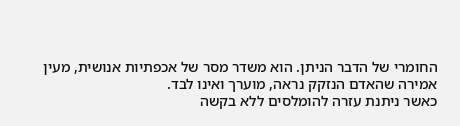החומרי של הדבר הניתן. הוא משדר מסר של אכפתיות אנושית, מעין אמירה שהאדם הנזקק נראה, מוערך ואינו לבד.
כאשר ניתנת עזרה להומלסים ללא בקשה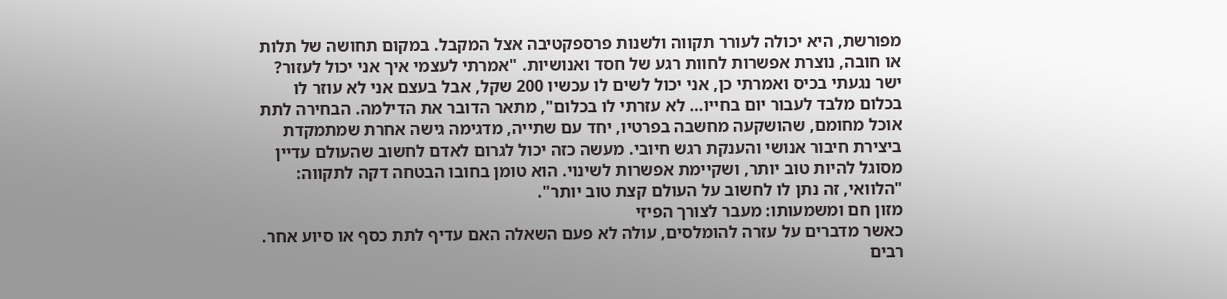מפורשת, היא יכולה לעורר תקווה ולשנות פרספקטיבה אצל המקבל. במקום תחושה של תלות או חובה, נוצרת אפשרות לחוות רגע של חסד ואנושיות. "אמרתי לעצמי איך אני יכול לעזור? ישר נגעתי בכיס ואמרתי כן, אני יכול לשים לו עכשיו 200 שקל, אבל בעצם אני לא עוזר לו בכלום מלבד לעבור יום בחייו… לא עזרתי לו בכלום", מתאר הדובר את הדילמה. הבחירה לתת אוכל מחומם, שהושקעה מחשבה בפרטיו, יחד עם שתייה, מדגימה גישה אחרת שמתמקדת ביצירת חיבור אנושי והענקת רגש חיובי. מעשה כזה יכול לגרום לאדם לחשוב שהעולם עדיין מסוגל להיות טוב יותר, ושקיימת אפשרות לשינוי. הוא טומן בחובו הבטחה דקה לתקווה: "הלוואי, זה נתן לו לחשוב על העולם קצת טוב יותר".
מזון חם ומשמעותו: מעבר לצורך הפיזי
כאשר מדברים על עזרה להומלסים, עולה לא פעם השאלה האם עדיף לתת כסף או סיוע אחר. רבים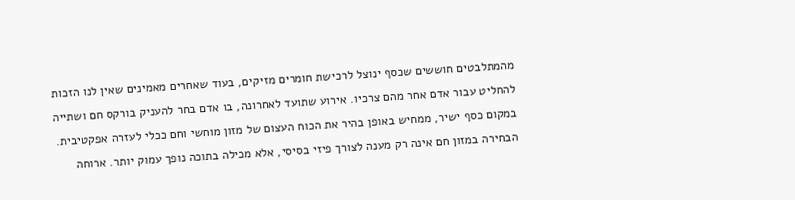מהמתלבטים חוששים שכסף ינוצל לרכישת חומרים מזיקים, בעוד שאחרים מאמינים שאין לנו הזכות להחליט עבור אדם אחר מהם צרכיו. אירוע שתועד לאחרונה, בו אדם בחר להעניק בורקס חם ושתייה במקום כסף ישיר, ממחיש באופן בהיר את הכוח העצום של מזון מוחשי וחם ככלי לעזרה אפקטיבית.
הבחירה במזון חם אינה רק מענה לצורך פיזי בסיסי, אלא מכילה בתוכה נופך עמוק יותר. ארוחה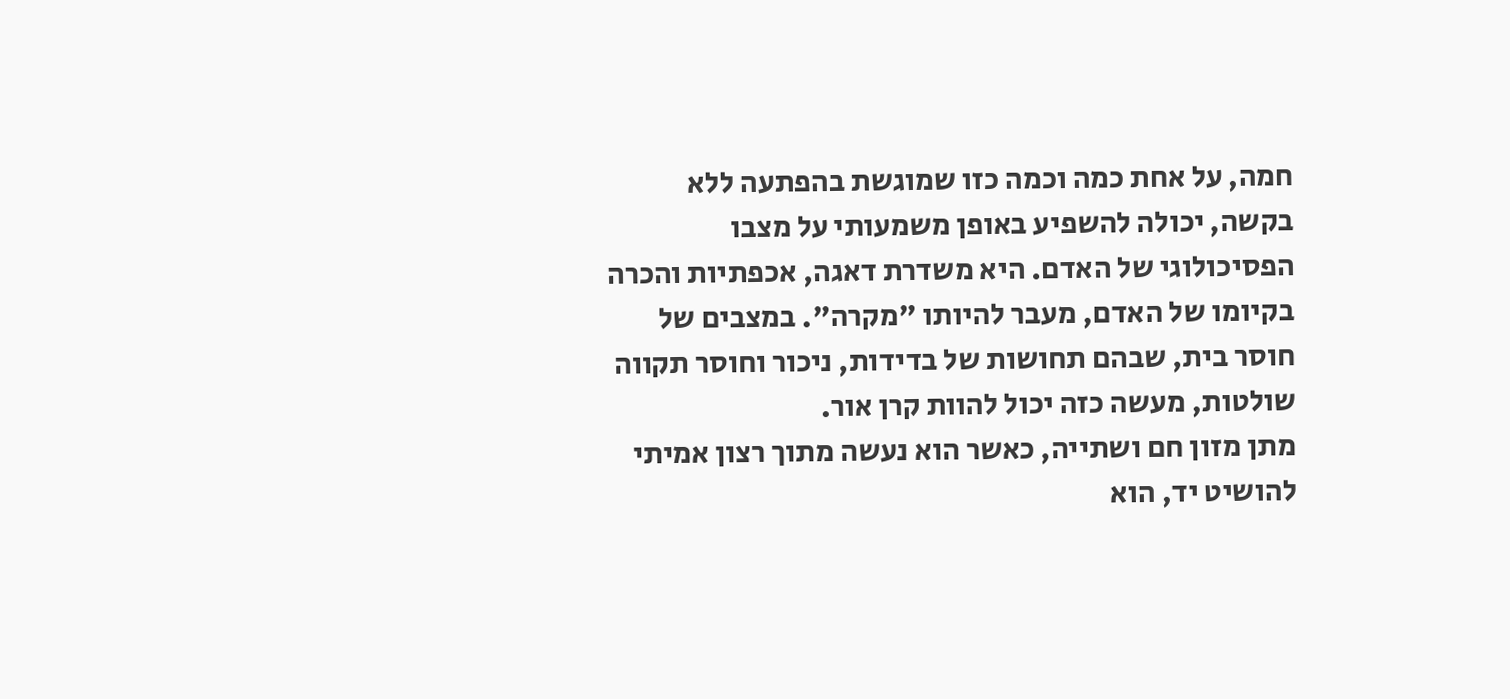חמה, על אחת כמה וכמה כזו שמוגשת בהפתעה ללא בקשה, יכולה להשפיע באופן משמעותי על מצבו הפסיכולוגי של האדם. היא משדרת דאגה, אכפתיות והכרה בקיומו של האדם, מעבר להיותו "מקרה". במצבים של חוסר בית, שבהם תחושות של בדידות, ניכור וחוסר תקווה שולטות, מעשה כזה יכול להוות קרן אור.
מתן מזון חם ושתייה, כאשר הוא נעשה מתוך רצון אמיתי להושיט יד, הוא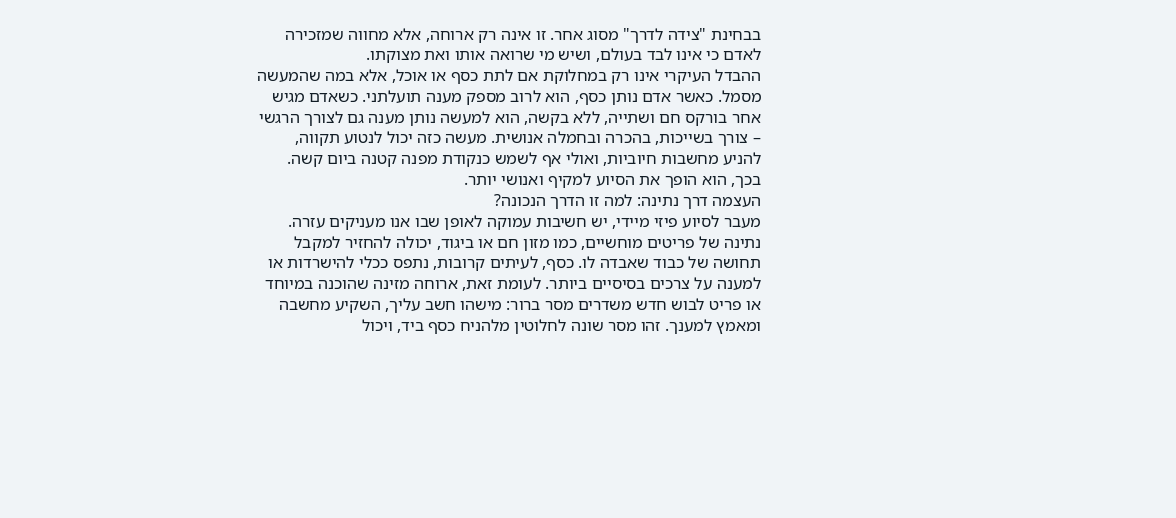בבחינת "צידה לדרך" מסוג אחר. זו אינה רק ארוחה, אלא מחווה שמזכירה לאדם כי אינו לבד בעולם, ושיש מי שרואה אותו ואת מצוקתו.
ההבדל העיקרי אינו רק במחלוקת אם לתת כסף או אוכל, אלא במה שהמעשה מסמל. כאשר אדם נותן כסף, הוא לרוב מספק מענה תועלתני. כשאדם מגיש אחר בורקס חם ושתייה, ללא בקשה, הוא למעשה נותן מענה גם לצורך הרגשי – צורך בשייכות, בהכרה ובחמלה אנושית. מעשה כזה יכול לנטוע תקווה, להניע מחשבות חיוביות, ואולי אף לשמש כנקודת מפנה קטנה ביום קשה. בכך, הוא הופך את הסיוע למקיף ואנושי יותר.
העצמה דרך נתינה: למה זו הדרך הנכונה?
מעבר לסיוע פיזי מיידי, יש חשיבות עמוקה לאופן שבו אנו מעניקים עזרה. נתינה של פריטים מוחשיים, כמו מזון חם או ביגוד, יכולה להחזיר למקבל תחושה של כבוד שאבדה לו. כסף, לעיתים קרובות, נתפס ככלי להישרדות או למענה על צרכים בסיסיים ביותר. לעומת זאת, ארוחה מזינה שהוכנה במיוחד או פריט לבוש חדש משדרים מסר ברור: מישהו חשב עליך, השקיע מחשבה ומאמץ למענך. זהו מסר שונה לחלוטין מלהניח כסף ביד, ויכול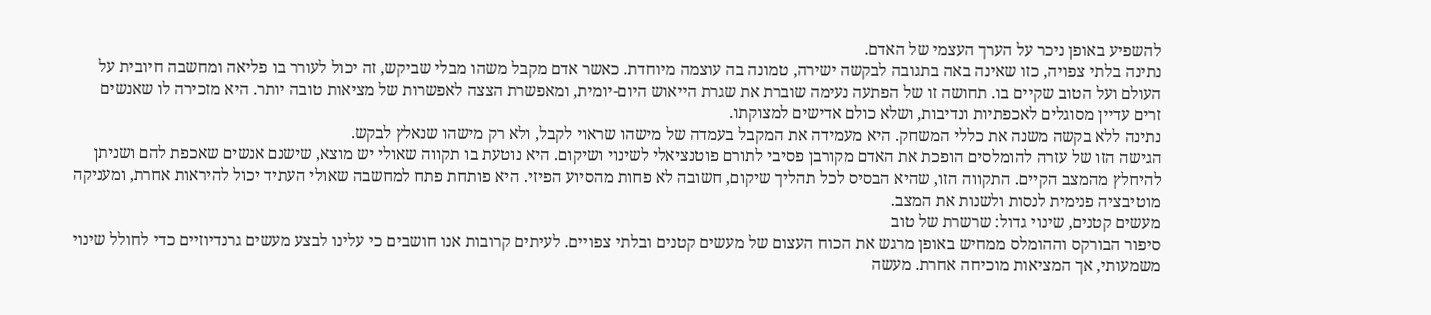להשפיע באופן ניכר על הערך העצמי של האדם.
נתינה בלתי צפויה, כזו שאינה באה בתגובה לבקשה ישירה, טמונה בה עוצמה מיוחדת. כאשר אדם מקבל משהו מבלי שביקש, זה יכול לעורר בו פליאה ומחשבה חיובית על העולם ועל הטוב שקיים בו. תחושה זו של הפתעה נעימה שוברת את שגרת הייאוש היום-יומית, ומאפשרת הצצה לאפשרות של מציאות טובה יותר. היא מזכירה לו שאנשים זרים עדיין מסוגלים לאכפתיות ונדיבות, ושלא כולם אדישים למצוקתו.
נתינה ללא בקשה משנה את כללי המשחק. היא מעמידה את המקבל בעמדה של מישהו שראוי לקבל, ולא רק מישהו שנאלץ לבקש.
הגישה הזו של עזרה להומלסים הופכת את האדם מקורבן פסיבי לתורם פוטנציאלי לשינוי ושיקום. היא נוטעת בו תקווה שאולי יש מוצא, שישנם אנשים שאכפת להם ושניתן להיחלץ מהמצב הקיים. התקווה הזו, שהיא הבסיס לכל תהליך שיקום, חשובה לא פחות מהסיוע הפיזי. היא פותחת פתח למחשבה שאולי העתיד יכול להיראות אחרת, ומעניקה מוטיבציה פנימית לנסות ולשנות את המצב.
מעשים קטנים, שינוי גדול: שרשרת של טוב
סיפור הבורקס וההומלס ממחיש באופן מרגש את הכוח העצום של מעשים קטנים ובלתי צפויים. לעיתים קרובות אנו חושבים כי עלינו לבצע מעשים גרנדיוזיים כדי לחולל שינוי משמעותי, אך המציאות מוכיחה אחרת. מעשה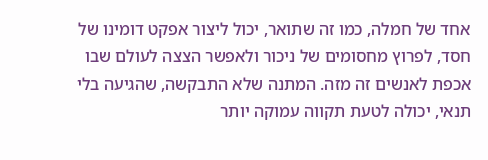אחד של חמלה, כמו זה שתואר, יכול ליצור אפקט דומינו של חסד, לפרוץ מחסומים של ניכור ולאפשר הצצה לעולם שבו אכפת לאנשים זה מזה. המתנה שלא התבקשה, שהגיעה בלי תנאי, יכולה לטעת תקווה עמוקה יותר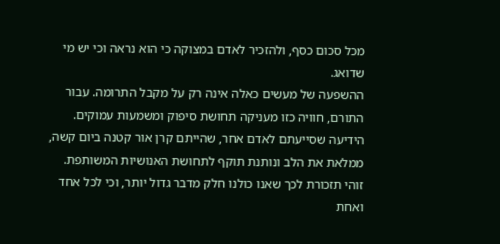מכל סכום כסף, ולהזכיר לאדם במצוקה כי הוא נראה וכי יש מי שדואג.
ההשפעה של מעשים כאלה אינה רק על מקבל התרומה. עבור התורם, חוויה כזו מעניקה תחושת סיפוק ומשמעות עמוקים. הידיעה שסייעתם לאדם אחר, שהייתם קרן אור קטנה ביום קשה, ממלאת את הלב ונותנת תוקף לתחושת האנושיות המשותפת. זוהי תזכורת לכך שאנו כולנו חלק מדבר גדול יותר, וכי לכל אחד ואחת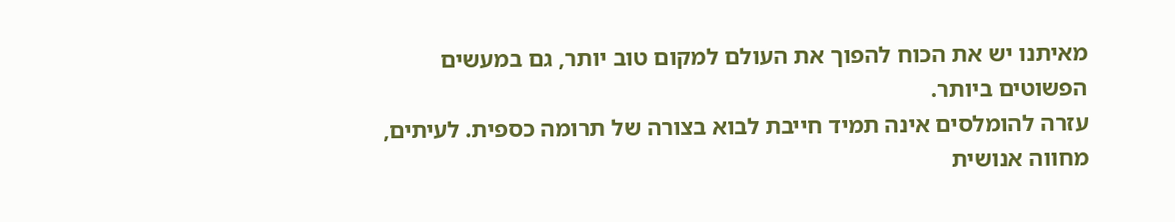מאיתנו יש את הכוח להפוך את העולם למקום טוב יותר, גם במעשים הפשוטים ביותר.
עזרה להומלסים אינה תמיד חייבת לבוא בצורה של תרומה כספית. לעיתים, מחווה אנושית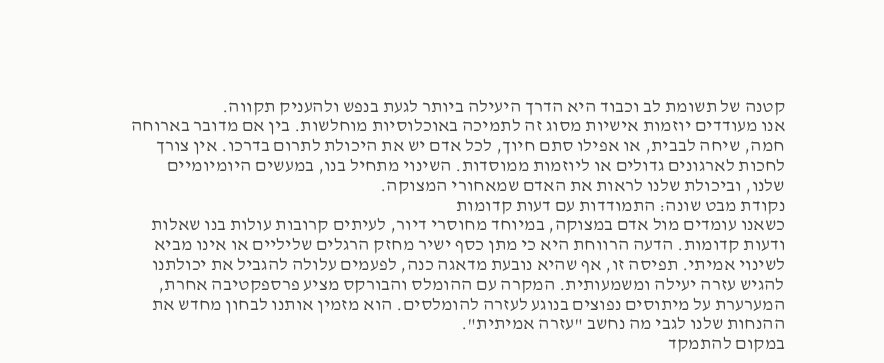קטנה של תשומת לב וכבוד היא הדרך היעילה ביותר לגעת בנפש ולהעניק תקווה.
אנו מעודדים יוזמות אישיות מסוג זה לתמיכה באוכלוסיות מוחלשות. בין אם מדובר בארוחה חמה, שיחה לבבית, או אפילו סתם חיוך, לכל אדם יש את היכולת לתרום בדרכו. אין צורך לחכות לארגונים גדולים או ליוזמות ממוסדות. השינוי מתחיל בנו, במעשים היומיומיים שלנו, וביכולת שלנו לראות את האדם שמאחורי המצוקה.
נקודת מבט שונה: התמודדות עם דעות קדומות
כשאנו עומדים מול אדם במצוקה, במיוחד מחוסרי דיור, לעיתים קרובות עולות בנו שאלות ודעות קדומות. הדעה הרווחת היא כי מתן כסף ישיר מחזק הרגלים שליליים או אינו מביא לשינוי אמיתי. תפיסה זו, אף שהיא נובעת מדאגה כנה, לפעמים עלולה להגביל את יכולתנו להגיש עזרה יעילה ומשמעותית. המקרה עם ההומלס והבורקס מציע פרספקטיבה אחרת, המערערת על מיתוסים נפוצים בנוגע לעזרה להומלסים. הוא מזמין אותנו לבחון מחדש את ההנחות שלנו לגבי מה נחשב "עזרה אמיתית".
במקום להתמקד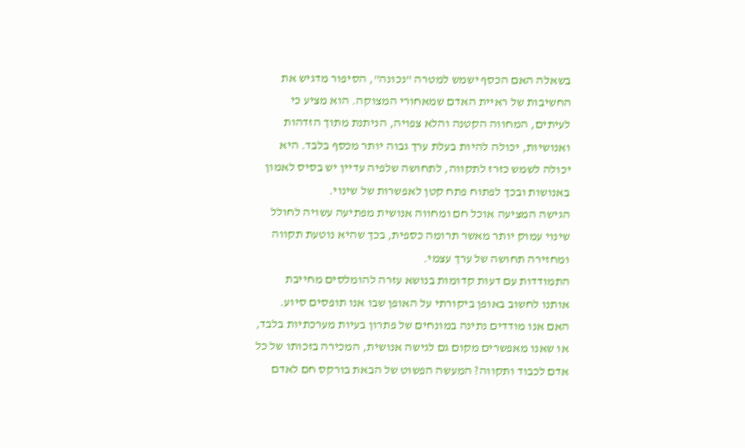בשאלה האם הכסף ישמש למטרה "נכונה", הסיפור מדגיש את החשיבות של ראיית האדם שמאחורי המצוקה. הוא מציע כי לעיתים, המחווה הקטנה והלא צפויה, הניתנת מתוך הזדהות ואנושיות, יכולה להיות בעלת ערך גבוה יותר מכסף בלבד. היא יכולה לשמש כזרז לתקווה, לתחושה שלפיה עדיין יש בסיס לאמון באנושות ובכך לפתוח פתח קטן לאפשרות של שינוי.
הגישה המציעה אוכל חם ומחווה אנושית מפתיעה עשויה לחולל שינוי עמוק יותר מאשר תרומה כספית, בכך שהיא נוטעת תקווה ומחזירה תחושה של ערך עצמי.
התמודדות עם דעות קדומות בנושא עזרה להומלסים מחייבת אותנו לחשוב באופן ביקורתי על האופן שבו אנו תופסים סיוע. האם אנו מודדים נתינה במונחים של פתרון בעיות מערכתיות בלבד, או שאנו מאפשרים מקום גם לגישה אנושית, המכירה בזכותו של כל אדם לכבוד ותקווה? המעשה הפשוט של הבאת בורקס חם לאדם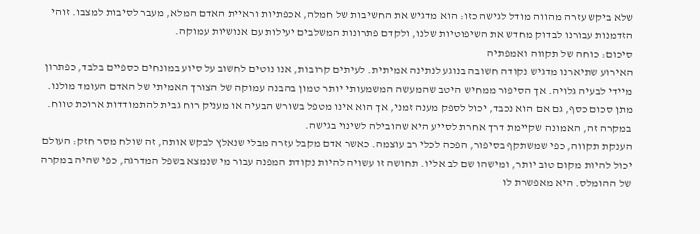שלא ביקש עזרה מהווה מודל לגישה כזו: הוא מדגיש את החשיבות של חמלה, אכפתיות וראיית האדם המלא, מעבר לסיבות למצבו. זוהי הזדמנות עבורנו לבדוק מחדש את השיפוטיות שלנו, ולקדם פתרונות המשלבים יעילות עם אנושיות עמוקה.
סיכום: כוחה של תקווה ואמפתיה
האירוע שתיארנו מדגיש נקודה חשובה בנוגע לנתינה אמיתית. לעיתים קרובות, אנו נוטים לחשוב על סיוע במונחים כספיים בלבד, כפתרון מיידי לבעיה גלויה. אך הסיפור ממחיש היטב שהמעשה המשמעותי יותר טמון בהבנה עמוקה של הצורך האמיתי של האדם העומד מולנו. מתן סכום כסף, גם אם הוא נכבד, יכול לספק מענה זמני, אך הוא אינו מטפל בשורש הבעיה או מעניק רוח גבית להתמודדות ארוכת טווח. במקרה זה, האמונה שקיימת דרך אחרת לסייע היא שהובילה לשינוי בגישה.
הענקת תקווה, כפי שמשתקף בסיפור, הפכה לכלי רב עוצמה. כאשר אדם מקבל עזרה מבלי שנאלץ לבקש אותה, זה שולח מסר חזק: העולם יכול להיות מקום טוב יותר, ומישהו שם לב אליו. תחושה זו עשויה להיות נקודת המפנה עבור מי שנמצא בשפל המדרגה, כפי שהיה במקרה של ההומלס. היא מאפשרת לו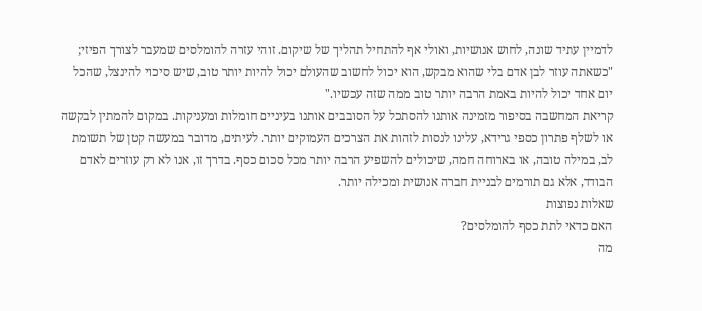לדמיין עתיד שונה, לחוש אנושיות, ואולי אף להתחיל תהליך של שיקום. זוהי עזרה להומלסים שמעבר לצורך הפיזי;
"כשאתה עוזר לבן אדם בלי שהוא מבקש, הוא יכול לחשוב שהעולם יכול להיות יותר טוב, שיש סיכוי להינצל, שהכל יום אחד יכול להיות באמת הרבה יותר טוב ממה שזה עכשיו."
קריאת המחשבה בסיפור מזמינה אותנו להסתכל על הסובבים אותנו בעיניים חומלות ומעניקות. במקום להמתין לבקשה או לשלף פתרון כספי גרידא, עלינו לנסות לזהות את הצרכים העמוקים יותר. לעיתים, מדובר במעשה קטן של תשומת לב, במילה טובה, או בארוחה חמה, שיכולים להשפיע הרבה יותר מכל סכום כסף. בדרך זו, אנו לא רק עוזרים לאדם הבודד, אלא גם תורמים לבניית חברה אנושית ומכילה יותר.
שאלות נפוצות
האם כדאי לתת כסף להומלסים?
מה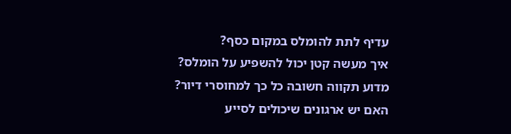עדיף לתת להומלס במקום כסף?
איך מעשה קטן יכול להשפיע על הומלס?
מדוע תקווה חשובה כל כך למחוסרי דיור?
האם יש ארגונים שיכולים לסייע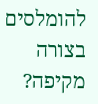להומלסים בצורה מקיפה?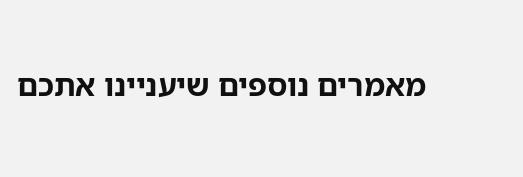מאמרים נוספים שיעניינו אתכם